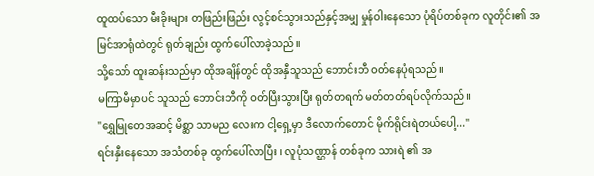ထူထပ်သော မီးခိုးများ တဖြည်းဖြည်း လွင့်စင်သွားသည်နှင့်အမျှ မှုန်ဝါးနေသော ပုံရိပ်တစ်ခုက လူတိုင်း၏ အမြင်အာရုံထဲတွင် ရုတ်ချည်း ထွက်ပေါ်လာခဲ့သည်။
သို့သော် ထူးဆန်းသည်မှာ ထိုအချိန်တွင် ထိုအနှီသူသည် ဘောင်းဘီ ဝတ်နေပုံရသည်။
မကြာမီမှာပင် သူသည် ဘောင်းဘီကို ဝတ်ပြီးသွားပြီး ရုတ်တရက် မတ်တတ်ရပ်လိုက်သည်။
"ရွှေမြုတေအဆင့် မိစ္ဆာ သာမည လေးက ငါ့ရှေ့မှာ ဒီလောက်တောင် မိုက်ရိုင်းရဲတယ်ပေါ့..."
ရင်းနှီးနေသော အသံတစ်ခု ထွက်ပေါ်လာပြီး ၊ လူပုံသဏ္ဌာန် တစ်ခုက သားရဲ ၏ အ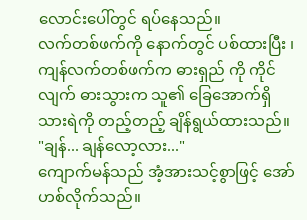လောင်းပေါ်တွင် ရပ်နေသည်။
လက်တစ်ဖက်ကို နောက်တွင် ပစ်ထားပြီး ၊ ကျန်လက်တစ်ဖက်က ဓားရှည် ကို ကိုင်လျက် ဓားသွားက သူ၏ ခြေအောက်ရှိ သားရဲကို တည့်တည့် ချိန်ရွယ်ထားသည်။
"ချန်... ချန်လော့လား..."
ကျောက်မန်သည် အံ့အားသင့်စွာဖြင့် အော်ဟစ်လိုက်သည်။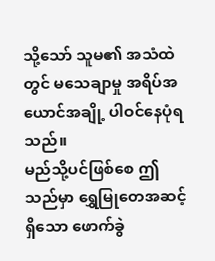သို့သော် သူမ၏ အသံထဲတွင် မသေချာမှု အရိပ်အယောင်အချို့ ပါဝင်နေပုံရသည်။
မည်သို့ပင်ဖြစ်စေ ဤသည်မှာ ရွှေမြုတေအဆင့်ရှိသော ဖောက်ခွဲ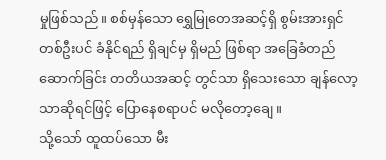မှုဖြစ်သည်။ စစ်မှန်သော ရွှေမြုတေအဆင့်ရှိ စွမ်းအားရှင် တစ်ဦးပင် ခံနိုင်ရည် ရှိချင်မှ ရှိမည် ဖြစ်ရာ အခြေခံတည်ဆောက်ခြင်း တတိယအဆင့် တွင်သာ ရှိသေးသော ချန်လော့သာဆိုရင်ဖြင့် ပြောနေစရာပင် မလိုတော့ချေ။
သို့သော် ထူထပ်သော မီး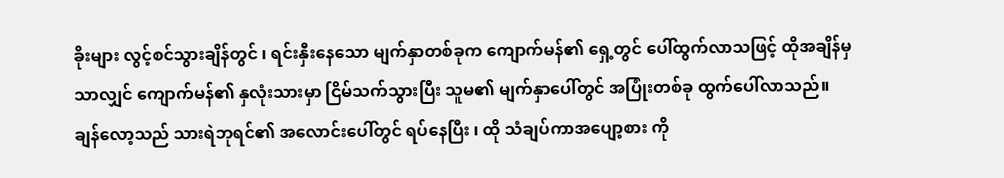ခိုးများ လွင့်စင်သွားချိန်တွင် ၊ ရင်းနှီးနေသော မျက်နှာတစ်ခုက ကျောက်မန်၏ ရှေ့တွင် ပေါ်ထွက်လာသဖြင့် ထိုအချိန်မှသာလျှင် ကျောက်မန်၏ နှလုံးသားမှာ ငြိမ်သက်သွားပြီး သူမ၏ မျက်နှာပေါ်တွင် အပြုံးတစ်ခု ထွက်ပေါ်လာသည်။
ချန်လော့သည် သားရဲဘုရင်၏ အလောင်းပေါ်တွင် ရပ်နေပြီး ၊ ထို သံချပ်ကာအပျော့စား ကို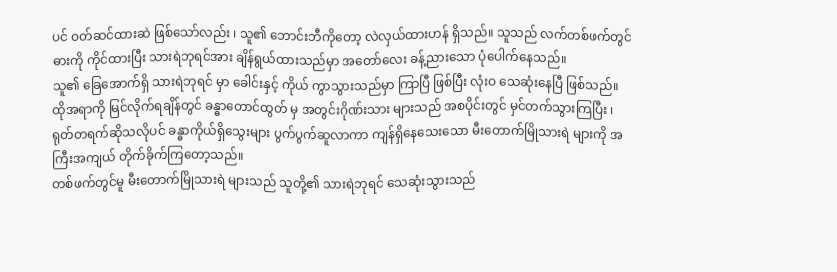ပင် ဝတ်ဆင်ထားဆဲ ဖြစ်သော်လည်း ၊ သူ၏ ဘောင်းဘီကိုတော့ လဲလှယ်ထားဟန် ရှိသည်။ သူသည် လက်တစ်ဖက်တွင် ဓားကို ကိုင်ထားပြီး သားရဲဘုရင်အား ချိန်ရွယ်ထားသည်မှာ အတော်လေး ခန့်ညားသော ပုံပေါက်နေသည်။
သူ၏ ခြေအောက်ရှိ သားရဲဘုရင် မှာ ခေါင်းနှင့် ကိုယ် ကွာသွားသည်မှာ ကြာပြီ ဖြစ်ပြီး လုံးဝ သေဆုံးနေပြီ ဖြစ်သည်။
ထိုအရာကို မြင်လိုက်ရချိန်တွင် ခန္ဓာတောင်ထွတ် မှ အတွင်းဂိုဏ်းသား များသည် အစပိုင်းတွင် မှင်တက်သွားကြပြီး ၊ ရုတ်တရက်ဆိုသလိုပင် ခန္ဓာကိုယ်ရှိသွေးများ ပွက်ပွက်ဆူလာကာ ကျန်ရှိနေသေးသော မီးတောက်မြိုသားရဲ များကို အကြီးအကျယ် တိုက်ခိုက်ကြတော့သည်။
တစ်ဖက်တွင်မူ မီးတောက်မြိုသားရဲ များသည် သူတို့၏ သားရဲဘုရင် သေဆုံးသွားသည်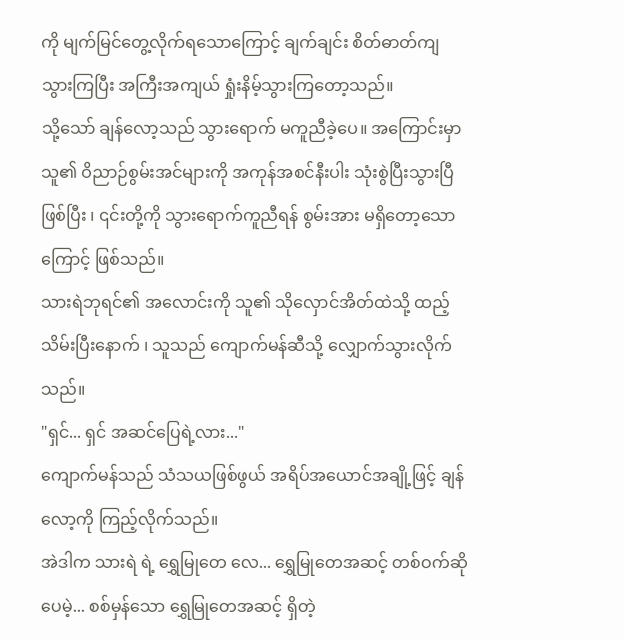ကို မျက်မြင်တွေ့လိုက်ရသောကြောင့် ချက်ချင်း စိတ်ဓာတ်ကျသွားကြပြီး အကြီးအကျယ် ရှုံးနိမ့်သွားကြတော့သည်။
သို့သော် ချန်လော့သည် သွားရောက် မကူညီခဲ့ပေ။ အကြောင်းမှာ သူ၏ ဝိညာဉ်စွမ်းအင်များကို အကုန်အစင်နီးပါး သုံးစွဲပြီးသွားပြီ ဖြစ်ပြီး ၊ ၎င်းတို့ကို သွားရောက်ကူညီရန် စွမ်းအား မရှိတော့သောကြောင့် ဖြစ်သည်။
သားရဲဘုရင်၏ အလောင်းကို သူ၏ သိုလှောင်အိတ်ထဲသို့ ထည့်သိမ်းပြီးနောက် ၊ သူသည် ကျောက်မန်ဆီသို့ လျှောက်သွားလိုက်သည်။
"ရှင်... ရှင် အဆင်ပြေရဲ့လား..."
ကျောက်မန်သည် သံသယဖြစ်ဖွယ် အရိပ်အယောင်အချို့ဖြင့် ချန်လော့ကို ကြည့်လိုက်သည်။
အဲဒါက သားရဲ ရဲ့ ရွှေမြုတေ လေ... ရွှေမြုတေအဆင့် တစ်ဝက်ဆိုပေမဲ့... စစ်မှန်သော ရွှေမြုတေအဆင့် ရှိတဲ့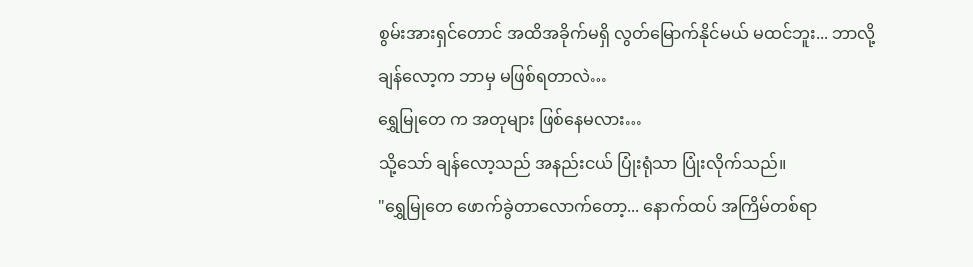စွမ်းအားရှင်တောင် အထိအခိုက်မရှိ လွတ်မြောက်နိုင်မယ် မထင်ဘူး... ဘာလို့ ချန်လော့က ဘာမှ မဖြစ်ရတာလဲ…
ရွှေမြုတေ က အတုများ ဖြစ်နေမလား…
သို့သော် ချန်လော့သည် အနည်းငယ် ပြုံးရုံသာ ပြုံးလိုက်သည်။
"ရွှေမြုတေ ဖောက်ခွဲတာလောက်တော့... နောက်ထပ် အကြိမ်တစ်ရာ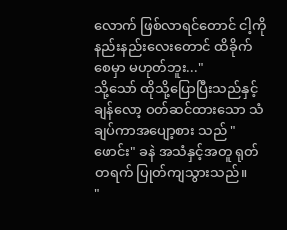လောက် ဖြစ်လာရင်တောင် ငါ့ကို နည်းနည်းလေးတောင် ထိခိုက်စေမှာ မဟုတ်ဘူး..."
သို့သော် ထိုသို့ပြောပြီးသည်နှင့် ချန်လော့ ဝတ်ဆင်ထားသော သံချပ်ကာအပျော့စား သည် "ဖောင်း" ခနဲ အသံနှင့်အတူ ရုတ်တရက် ပြုတ်ကျသွားသည်။
"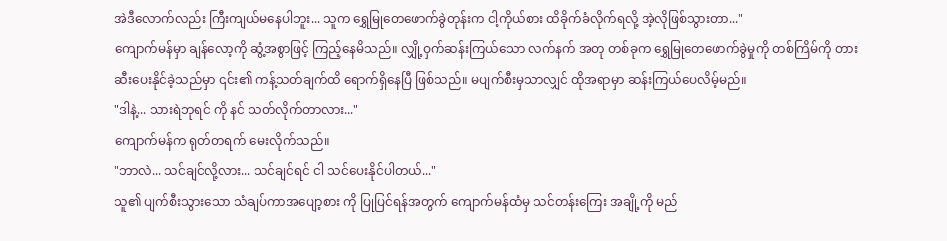အဲဒီလောက်လည်း ကြီးကျယ်မနေပါဘူး... သူက ရွှေမြုတေဖောက်ခွဲတုန်းက ငါ့ကိုယ်စား ထိခိုက်ခံလိုက်ရလို့ အဲ့လိုဖြစ်သွားတာ..."
ကျောက်မန်မှာ ချန်လော့ကို ဆွံ့အစွာဖြင့် ကြည့်နေမိသည်။ လျှို့ဝှက်ဆန်းကြယ်သော လက်နက် အတု တစ်ခုက ရွှေမြုတေဖောက်ခွဲမှုကို တစ်ကြိမ်ကို တားဆီးပေးနိုင်ခဲ့သည်မှာ ၎င်း၏ ကန့်သတ်ချက်ထိ ရောက်ရှိနေပြီ ဖြစ်သည်။ မပျက်စီးမှသာလျှင် ထိုအရာမှာ ဆန်းကြယ်ပေလိမ့်မည်။
"ဒါနဲ့... သားရဲဘုရင် ကို နင် သတ်လိုက်တာလား..."
ကျောက်မန်က ရုတ်တရက် မေးလိုက်သည်။
"ဘာလဲ... သင်ချင်လို့လား... သင်ချင်ရင် ငါ သင်ပေးနိုင်ပါတယ်..."
သူ၏ ပျက်စီးသွားသော သံချပ်ကာအပျော့စား ကို ပြုပြင်ရန်အတွက် ကျောက်မန်ထံမှ သင်တန်းကြေး အချို့ကို မည်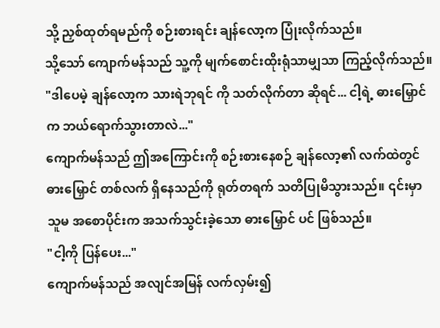သို့ ညှစ်ထုတ်ရမည်ကို စဉ်းစားရင်း ချန်လော့က ပြုံးလိုက်သည်။
သို့သော် ကျောက်မန်သည် သူ့ကို မျက်စောင်းထိုးရုံသာမျှသာ ကြည့်လိုက်သည်။
"ဒါပေမဲ့ ချန်လော့က သားရဲဘုရင် ကို သတ်လိုက်တာ ဆိုရင်... ငါ့ရဲ့ ဓားမြှောင် က ဘယ်ရောက်သွားတာလဲ..."
ကျောက်မန်သည် ဤအကြောင်းကို စဉ်းစားနေစဉ် ချန်လော့၏ လက်ထဲတွင် ဓားမြှောင် တစ်လက် ရှိနေသည်ကို ရုတ်တရက် သတိပြုမိသွားသည်။ ၎င်းမှာ သူမ အစောပိုင်းက အသက်သွင်းခဲ့သော ဓားမြှောင် ပင် ဖြစ်သည်။
"ငါ့ကို ပြန်ပေး..."
ကျောက်မန်သည် အလျင်အမြန် လက်လှမ်း၍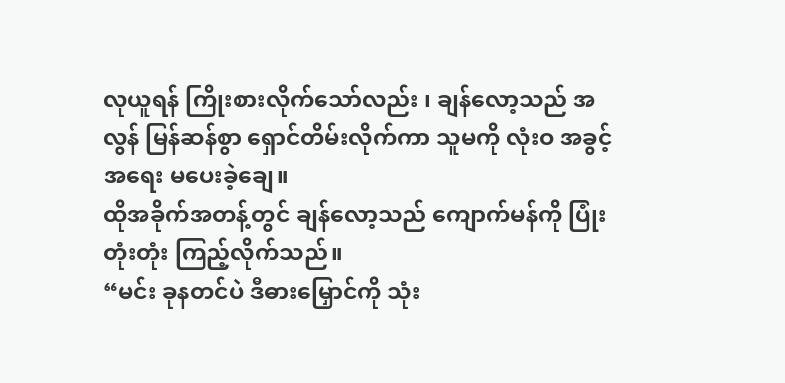လုယူရန် ကြိုးစားလိုက်သော်လည်း ၊ ချန်လော့သည် အလွန် မြန်ဆန်စွာ ရှောင်တိမ်းလိုက်ကာ သူမကို လုံးဝ အခွင့်အရေး မပေးခဲ့ချေ။
ထိုအခိုက်အတန့်တွင် ချန်လော့သည် ကျောက်မန်ကို ပြုံးတုံးတုံး ကြည့်လိုက်သည်။
“မင်း ခုနတင်ပဲ ဒီဓားမြှောင်ကို သုံး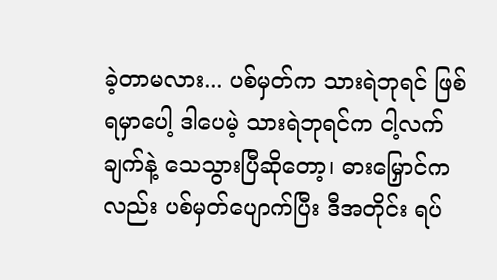ခဲ့တာမလား... ပစ်မှတ်က သားရဲဘုရင် ဖြစ်ရမှာပေါ့ ဒါပေမဲ့ သားရဲဘုရင်က ငါ့လက်ချက်နဲ့ သေသွားပြီဆိုတော့၊ ဓားမြှောင်ကလည်း ပစ်မှတ်ပျောက်ပြီး ဒီအတိုင်း ရပ်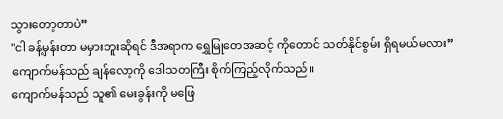သွားတော့တာပဲ”
"ငါ ခန့်မှန်းတာ မမှားဘူးဆိုရင် ဒီအရာက ရွှေမြုတေအဆင့် ကိုတောင် သတ်နိုင်စွမ်း ရှိရမယ်မလား”
ကျောက်မန်သည် ချန်လော့ကို ဒေါသတကြီး စိုက်ကြည့်လိုက်သည်။
ကျောက်မန်သည် သူ၏ မေးခွန်းကို မဖြေ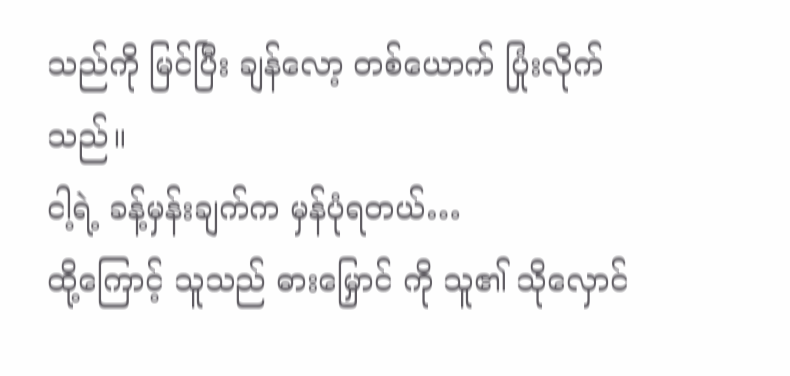သည်ကို မြင်ပြီး ချန်လော့ တစ်ယောက် ပြုံးလိုက်သည်။
ငါ့ရဲ့ ခန့်မှန်းချက်က မှန်ပုံရတယ်…
ထို့ကြောင့် သူသည် ဓားမြှောင် ကို သူ၏ သိုလှောင်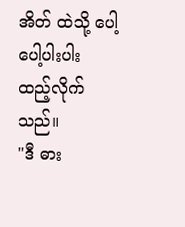အိတ် ထဲသို့ ပေါ့ပေါ့ပါးပါး ထည့်လိုက်သည်။
"ဒီ ဓား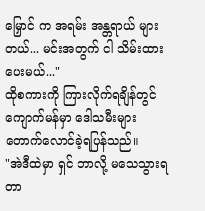မြှောင် က အရမ်း အန္တရာယ် များတယ်... မင်းအတွက် ငါ သိမ်းထားပေးမယ်..."
ထိုစကားကို ကြားလိုက်ရချိန်တွင် ကျောက်မန်မှာ ဒေါသမီးများ တောက်လောင်ခဲ့ရပြန်သည်။
"အဲဒီထဲမှာ ရှင် ဘာလို့ မသေသွားရတာ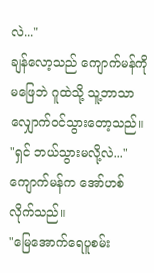လဲ..."
ချန်လော့သည် ကျောက်မန်ကို မဖြေဘဲ ဂူထဲသို့ သူ့ဘာသာ လျှောက်ဝင်သွားတော့သည်။
"ရှင် ဘယ်သွားမလို့လဲ..." ကျောက်မန်က အော်ဟစ်လိုက်သည်။
"မြေအောက်ရေပူစမ်း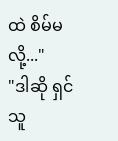ထဲ စိမ်မလို့..."
"ဒါဆို ရှင် သူ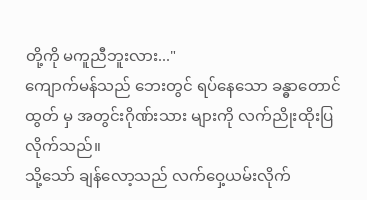တို့ကို မကူညီဘူးလား..."
ကျောက်မန်သည် ဘေးတွင် ရပ်နေသော ခန္ဓာတောင်ထွတ် မှ အတွင်းဂိုဏ်းသား များကို လက်ညိုးထိုးပြလိုက်သည်။
သို့သော် ချန်လော့သည် လက်ဝှေ့ယမ်းလိုက်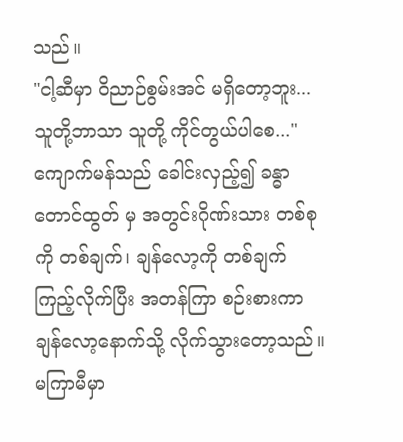သည်။
"ငါ့ဆီမှာ ဝိညာဉ်စွမ်းအင် မရှိတော့ဘူး... သူတို့ဘာသာ သူတို့ ကိုင်တွယ်ပါစေ..."
ကျောက်မန်သည် ခေါင်းလှည့်၍ ခန္ဓာတောင်ထွတ် မှ အတွင်းဂိုဏ်းသား တစ်စုကို တစ်ချက်၊ ချန်လော့ကို တစ်ချက် ကြည့်လိုက်ပြီး အတန်ကြာ စဉ်းစားကာ ချန်လော့နောက်သို့ လိုက်သွားတော့သည်။
မကြာမီမှာ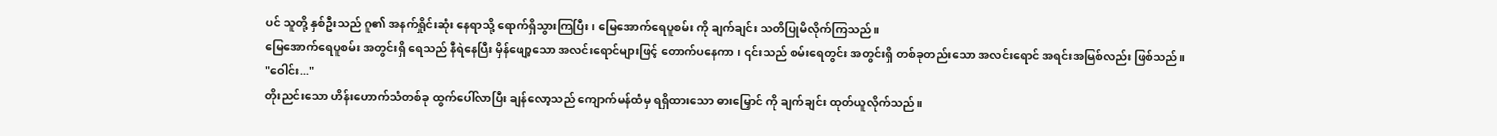ပင် သူတို့ နှစ်ဦးသည် ဂူ၏ အနက်ရှိုင်းဆုံး နေရာသို့ ရောက်ရှိသွားကြပြီး ၊ မြေအောက်ရေပူစမ်း ကို ချက်ချင်း သတိပြုမိလိုက်ကြသည်။
မြေအောက်ရေပူစမ်း အတွင်းရှိ ရေသည် နီရဲနေပြီး မှိန်ဖျော့သော အလင်းရောင်များဖြင့် တောက်ပနေကာ ၊ ၎င်းသည် စမ်းရေတွင်း အတွင်းရှိ တစ်ခုတည်းသော အလင်းရောင် အရင်းအမြစ်လည်း ဖြစ်သည်။
"ဝေါင်း..."
တိုးညင်းသော ဟိန်းဟောက်သံတစ်ခု ထွက်ပေါ်လာပြီး ချန်လော့သည် ကျောက်မန်ထံမှ ရရှိထားသော ဓားမြှောင် ကို ချက်ချင်း ထုတ်ယူလိုက်သည်။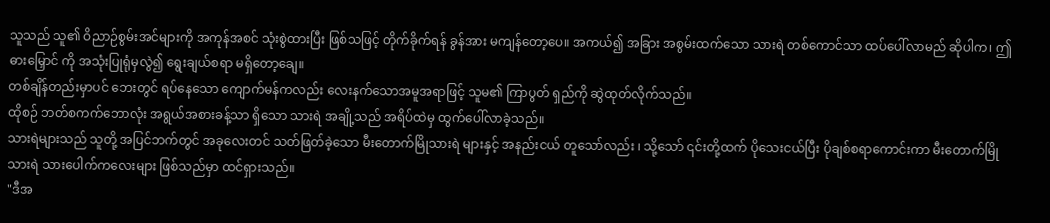သူသည် သူ၏ ဝိညာဉ်စွမ်းအင်များကို အကုန်အစင် သုံးစွဲထားပြီး ဖြစ်သဖြင့် တိုက်ခိုက်ရန် ခွန်အား မကျန်တော့ပေ။ အကယ်၍ အခြား အစွမ်းထက်သော သားရဲ တစ်ကောင်သာ ထပ်ပေါ်လာမည် ဆိုပါက၊ ဤဓားမြှောင် ကို အသုံးပြုရုံမှလွဲ၍ ရွေးချယ်စရာ မရှိတော့ချေ။
တစ်ချိန်တည်းမှာပင် ဘေးတွင် ရပ်နေသော ကျောက်မန်ကလည်း လေးနက်သောအမူအရာဖြင့် သူမ၏ ကြာပွတ် ရှည်ကို ဆွဲထုတ်လိုက်သည်။
ထိုစဉ် ဘတ်စကက်ဘောလုံး အရွယ်အစားခန့်သာ ရှိသော သားရဲ အချို့သည် အရိပ်ထဲမှ ထွက်ပေါ်လာခဲ့သည်။
သားရဲများသည် သူတို့ အပြင်ဘက်တွင် အခုလေးတင် သတ်ဖြတ်ခဲ့သော မီးတောက်မြိုသားရဲ များနှင့် အနည်းငယ် တူသော်လည်း ၊ သို့သော် ၎င်းတို့ထက် ပိုသေးငယ်ပြီး ပိုချစ်စရာကောင်းကာ မီးတောက်မြိုသားရဲ သားပေါက်ကလေးများ ဖြစ်သည်မှာ ထင်ရှားသည်။
"ဒီအ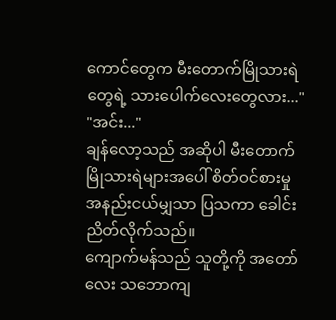ကောင်တွေက မီးတောက်မြိုသားရဲ တွေရဲ့ သားပေါက်လေးတွေလား..."
"အင်း..."
ချန်လော့သည် အဆိုပါ မီးတောက်မြိုသားရဲများအပေါ် စိတ်ဝင်စားမှု အနည်းငယ်မျှသာ ပြသကာ ခေါင်းညိတ်လိုက်သည်။
ကျောက်မန်သည် သူတို့ကို အတော်လေး သဘောကျ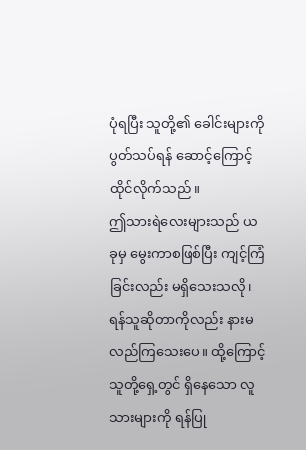ပုံရပြီး သူတို့၏ ခေါင်းများကို ပွတ်သပ်ရန် ဆောင့်ကြောင့်ထိုင်လိုက်သည်။
ဤသားရဲလေးများသည် ယခုမှ မွေးကာစဖြစ်ပြီး ကျင့်ကြံခြင်းလည်း မရှိသေးသလို၊ ရန်သူဆိုတာကိုလည်း နားမလည်ကြသေးပေ။ ထို့ကြောင့် သူတို့ရှေ့တွင် ရှိနေသော လူသားများကို ရန်ပြု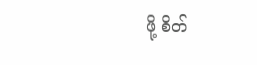ဖို့ စိတ်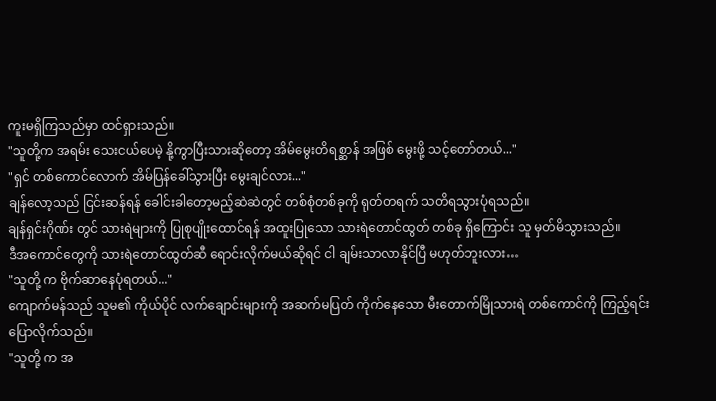ကူးမရှိကြသည်မှာ ထင်ရှားသည်။
"သူတို့က အရမ်း သေးငယ်ပေမဲ့ နို့ကွာပြီးသားဆိုတော့ အိမ်မွေးတိရစ္ဆာန် အဖြစ် မွေးဖို့ သင့်တော်တယ်..."
"ရှင် တစ်ကောင်လောက် အိမ်ပြန်ခေါ်သွားပြီး မွေးချင်လား..."
ချန်လော့သည် ငြင်းဆန်ရန် ခေါင်းခါတော့မည့်ဆဲဆဲတွင် တစ်စုံတစ်ခုကို ရုတ်တရက် သတိရသွားပုံရသည်။
ချန်ရှင်းဂိုဏ်း တွင် သားရဲများကို ပြုစုပျိုးထောင်ရန် အထူးပြုသော သားရဲတောင်ထွတ် တစ်ခု ရှိကြောင်း သူ မှတ်မိသွားသည်။
ဒီအကောင်တွေကို သားရဲတောင်ထွတ်ဆီ ရောင်းလိုက်မယ်ဆိုရင် ငါ ချမ်းသာလာနိုင်ပြီ မဟုတ်ဘူးလား…
"သူတို့ က ဗိုက်ဆာနေပုံရတယ်..."
ကျောက်မန်သည် သူမ၏ ကိုယ်ပိုင် လက်ချောင်းများကို အဆက်မပြတ် ကိုက်နေသော မီးတောက်မြိုသားရဲ တစ်ကောင်ကို ကြည့်ရင်း ပြောလိုက်သည်။
"သူတို့ က အ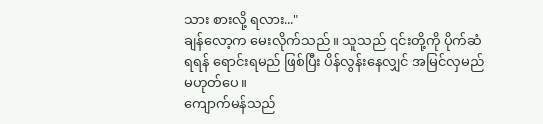သား စားလို့ ရလား..."
ချန်လော့က မေးလိုက်သည်။ သူသည် ၎င်းတို့ကို ပိုက်ဆံရရန် ရောင်းရမည် ဖြစ်ပြီး ပိန်လွန်းနေလျှင် အမြင်လှမည် မဟုတ်ပေ။
ကျောက်မန်သည်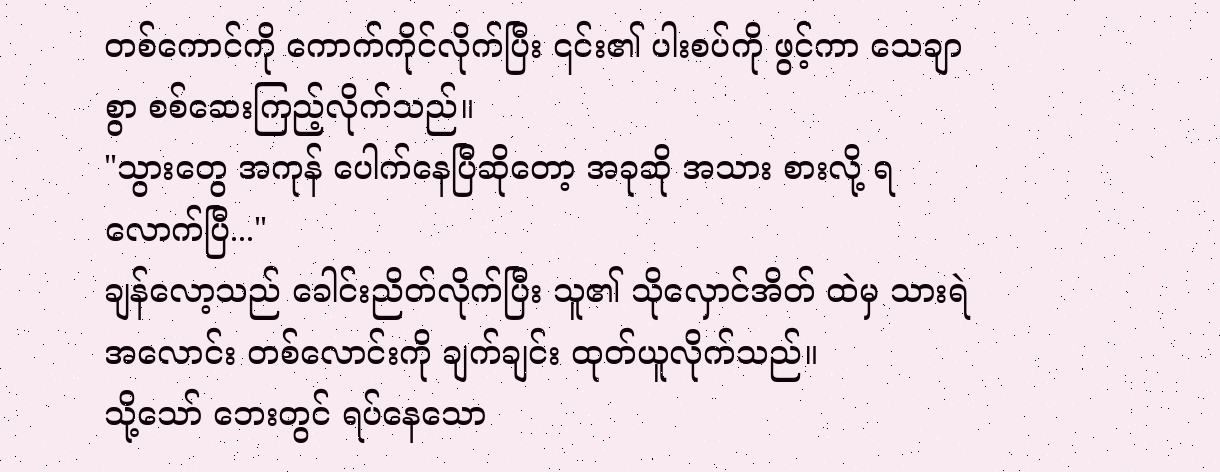တစ်ကောင်ကို ကောက်ကိုင်လိုက်ပြီး ၎င်း၏ ပါးစပ်ကို ဖွင့်ကာ သေချာစွာ စစ်ဆေးကြည့်လိုက်သည်။
"သွားတွေ အကုန် ပေါက်နေပြီဆိုတော့ အခုဆို အသား စားလို့ ရလောက်ပြီ..."
ချန်လော့သည် ခေါင်းညိတ်လိုက်ပြီး သူ၏ သိုလှောင်အိတ် ထဲမှ သားရဲ အလောင်း တစ်လောင်းကို ချက်ချင်း ထုတ်ယူလိုက်သည်။
သို့သော် ဘေးတွင် ရပ်နေသော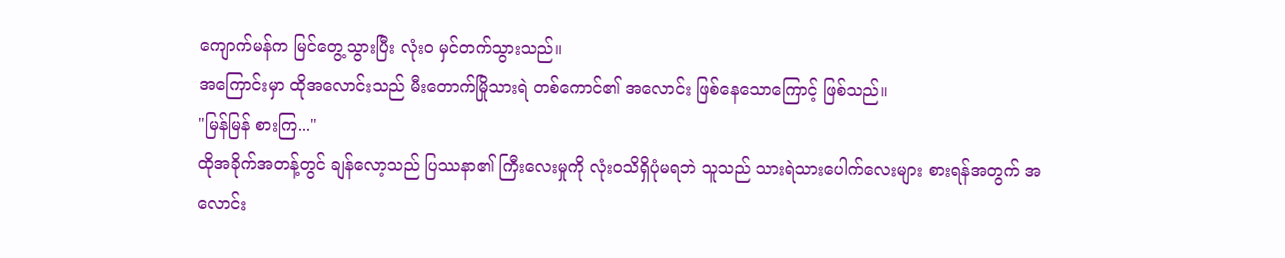ကျောက်မန်က မြင်တွေ့သွားပြီး လုံးဝ မှင်တက်သွားသည်။
အကြောင်းမှာ ထိုအလောင်းသည် မီးတောက်မြိုသားရဲ တစ်ကောင်၏ အလောင်း ဖြစ်နေသောကြောင့် ဖြစ်သည်။
"မြန်မြန် စားကြ..."
ထိုအခိုက်အတန့်တွင် ချန်လော့သည် ပြဿနာ၏ ကြီးလေးမှုကို လုံးဝသိရှိပုံမရဘဲ သူသည် သားရဲသားပေါက်လေးများ စားရန်အတွက် အလောင်း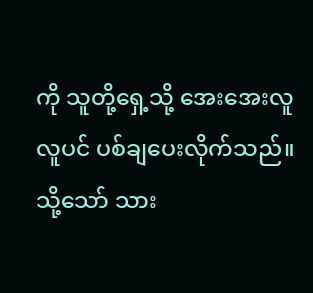ကို သူတို့ရှေ့သို့ အေးအေးလူလူပင် ပစ်ချပေးလိုက်သည်။
သို့သော် သား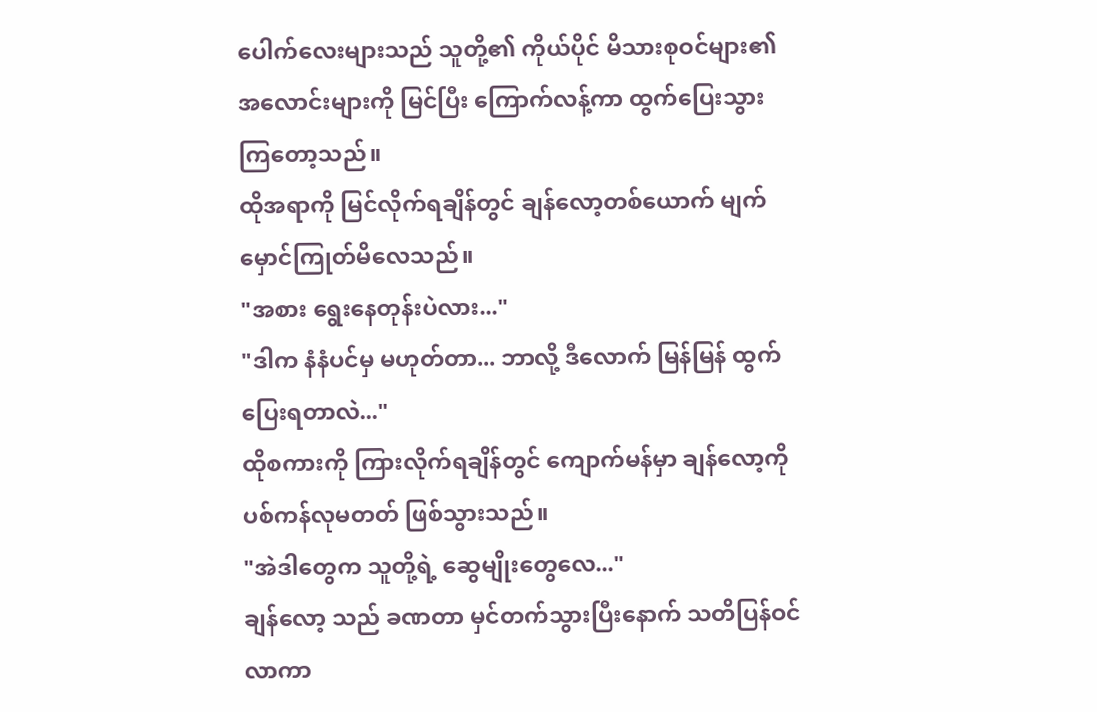ပေါက်လေးများသည် သူတို့၏ ကိုယ်ပိုင် မိသားစုဝင်များ၏ အလောင်းများကို မြင်ပြီး ကြောက်လန့်ကာ ထွက်ပြေးသွားကြတော့သည်။
ထိုအရာကို မြင်လိုက်ရချိန်တွင် ချန်လော့တစ်ယောက် မျက်မှောင်ကြုတ်မိလေသည်။
"အစား ရွေးနေတုန်းပဲလား..."
"ဒါက နံနံပင်မှ မဟုတ်တာ... ဘာလို့ ဒီလောက် မြန်မြန် ထွက်ပြေးရတာလဲ..."
ထိုစကားကို ကြားလိုက်ရချိန်တွင် ကျောက်မန်မှာ ချန်လော့ကို ပစ်ကန်လုမတတ် ဖြစ်သွားသည်။
"အဲဒါတွေက သူတို့ရဲ့ ဆွေမျိုးတွေလေ..."
ချန်လော့ သည် ခဏတာ မှင်တက်သွားပြီးနောက် သတိပြန်ဝင်လာကာ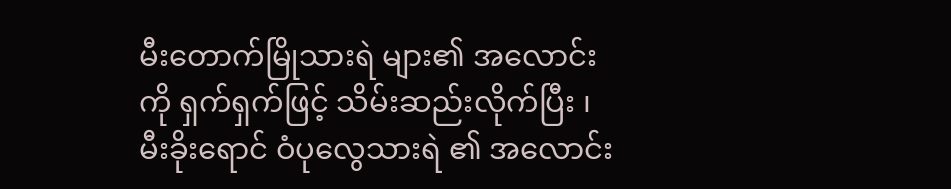မီးတောက်မြိုသားရဲ များ၏ အလောင်းကို ရှက်ရှက်ဖြင့် သိမ်းဆည်းလိုက်ပြီး ၊ မီးခိုးရောင် ဝံပုလွေသားရဲ ၏ အလောင်း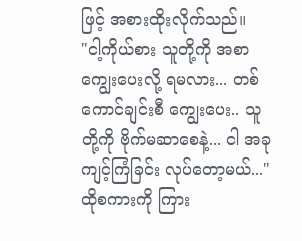ဖြင့် အစားထိုးလိုက်သည်။
"ငါ့ကိုယ်စား သူတို့ကို အစာကျွေးပေးလို့ ရမလား... တစ်ကောင်ချင်းစီ ကျွေးပေး.. သူတို့ကို ဗိုက်မဆာစေနဲ့... ငါ အခု ကျင့်ကြံခြင်း လုပ်တော့မယ်..."
ထိုစကားကို ကြား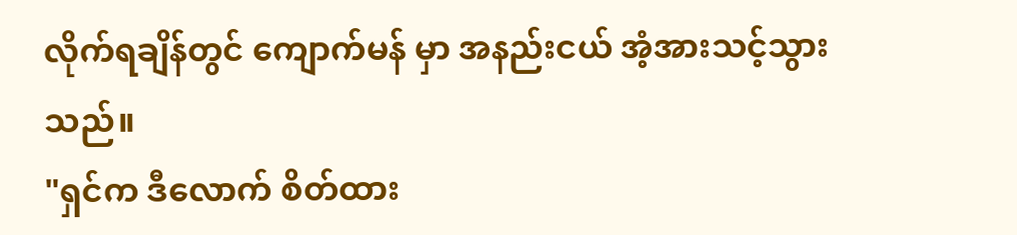လိုက်ရချိန်တွင် ကျောက်မန် မှာ အနည်းငယ် အံ့အားသင့်သွားသည်။
"ရှင်က ဒီလောက် စိတ်ထား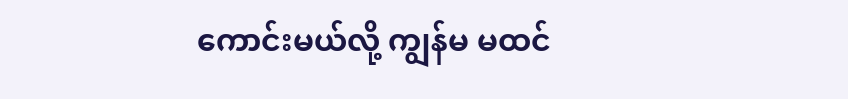ကောင်းမယ်လို့ ကျွန်မ မထင်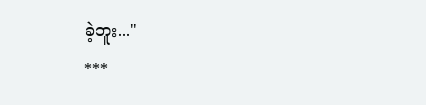ခဲ့ဘူး..."
***